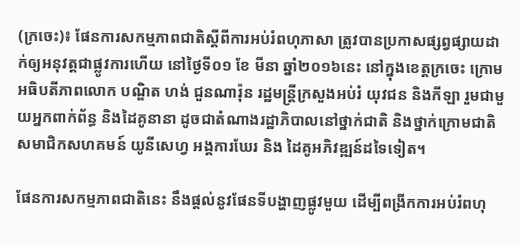(ក្រចេះ)៖ ផែនការសកម្មភាពជាតិស្តីពីការអប់រំពហុភាសា ត្រូវបានប្រកាសផ្សព្វផ្សាយដាក់ឲ្យអនុវត្តជាផ្លូវការហើយ នៅថ្ងៃទី០១ ខែ មីនា ឆ្នាំ២០១៦នេះ នៅក្នុងខេត្តក្រចេះ ក្រោមអធិបតីភាពលោក បណ្ឌិត ហង់ ជួនណារ៉ុន រដ្ឋមន្ត្រីក្រសួងអប់រំ យុវជន និងកីឡា រួមជាមួយអ្នកពាក់ព័ន្ធ និងដៃគូនានា ដូចជាតំណាងរដ្ឋាភិបាលនៅថ្នាក់ជាតិ និងថ្នាក់ក្រោមជាតិ សមាជិកសហគមន៍ យូនីសេហ្វ អង្គការឃែរ និង ដៃគូអភិវឌ្ឍន៍ដទៃទៀត។

ផែនការសកម្មភាពជាតិនេះ នឹងផ្តល់នូវផែនទីបង្ហាញផ្លូវមួយ ដើម្បីពង្រីកការអប់រំពហុ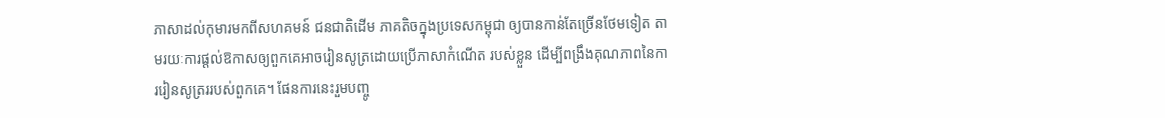ភាសាដល់កុមារមកពីសហគមន៍ ជនជាតិដើម ភាគតិចក្នុងប្រទេសកម្ពុជា ឲ្យបានកាន់តែច្រើនថែមទៀត តាមរយៈការផ្តល់ឱកាសឲ្យពួកគេអាចរៀនសូត្រដោយប្រើភាសាកំណើត របស់ខ្លួន ដើម្បីពង្រឹងគុណភាពនៃការរៀនសូត្រររបស់ពួកគេ។ ផែនការនេះរួមបញ្ចូ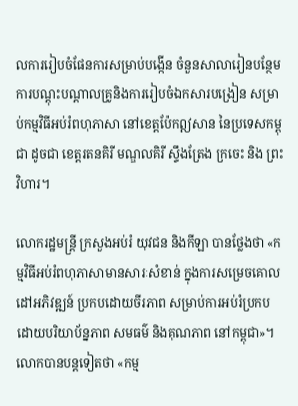លការរៀបចំផែនការសម្រាប់បង្កើន ចំនួនសាលារៀនបន្ថែម ការបណ្តុះបណ្តាលគ្រូនិងការរៀបចំឯកសារបង្រៀន សម្រាប់កម្មវិធីអប់រំពហុភាសា នៅខេត្តប៉ែកឦសាន នៃប្រទេសកម្ពុជា ដូចជា ខេត្តរតនគិរី មណ្ឌលគិរី ស្ទឹងត្រែង ក្រចេះ និង ព្រះវិហារ។

លោករដ្ឋមន្រ្តី ក្រសួងអប់រំ យុវជន និងកីឡា បានថ្លែងថា «កម្មវិធីអប់រំពហុភាសាមានសារៈសំខាន់ ក្នុងការសម្រេចគោលដៅអភិវឌ្ឍន៍ ប្រកបដោយចីរភាព សម្រាប់ការអប់រំប្រកបដោយបរិយាប័ន្នភាព សមធម៌ និងគុណភាព នៅកម្ពុជា»។ លោកបានបន្តទៀតថា «កម្ម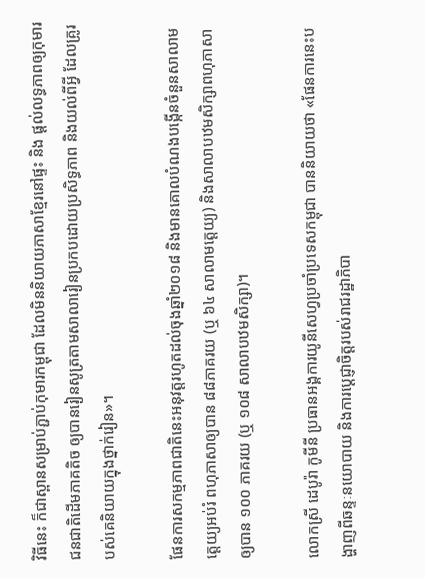វិធីនេះ ក៏ជាស្ពានសម្រាប់ភ្ជាប់កុមារកម្ពុជា ដែលមិននិយាយភាសាខ្មែរនៅផ្ទះ និង ផ្តល់លទ្ធភាពឲ្យកុមារជនជាតិដើមភាគតិច ឲ្យបានរៀនសូត្រតាមសាលារៀនប្រកបដោយប្រសិទ្ធភាព និងយល់ពីអ្វី ដែលគ្រូរបស់គេនិយាយក្នុងថ្នាក់រៀន»។

ផែនការសកម្មភាពជាតិនេះអនុវត្តរហូតដល់ចុងឆ្នាំ២០១៨ និងមានគោលបំណងបង្កើនចំនួនសាលាមត្តេយ្យអប់រំ ពហុភាសាឲ្យបាន ៨៨ភាគរយ (ឬ ៦៤ សាលាមត្តេយ្យ) និងសាលាបឋមសិក្សាពហុភាសាឲ្យបាន ១០០ ភាគរយ (ឬ ១០៨ សាលាបឋមសិក្សា)។

លោកស្រី ដេបូរ៉ា កូមីនី ប្រធានអង្គការយូនីសេហ្វប្រចាំប្រទេសកម្ពុជា បាននិយាយថា «ផែនការនេះបង្ហាញពីឆន្ទៈនយោបាយ និងការប្តេជ្ញាចិត្តរបស់រាជរដ្ឋាភិបា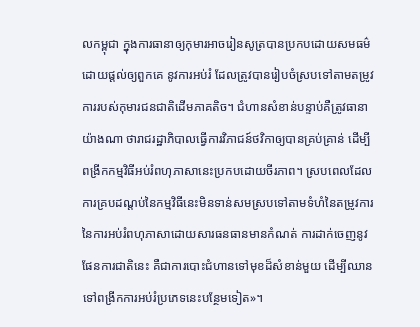លកម្ពុជា ក្នុងការធានាឲ្យកុមារអាចរៀនសូត្របានប្រកបដោយសមធម៌ ដោយផ្តល់ឲ្យពួកគេ នូវការអប់រំ ដែលត្រូវបានរៀបចំស្របទៅតាមតម្រូវការរបស់កុមារជនជាតិដើមភាគតិច។ ជំហានសំខាន់បន្ទាប់គឺត្រូវធានាយ៉ាងណា ថារាជរដ្ឋាភិបាលធ្វើការវិភាជន៍ថវិកាឲ្យបានគ្រប់គ្រាន់ ដើម្បីពង្រីកកម្មវិធីអប់រំពហុភាសានេះប្រកបដោយចីរភាព។ ស្របពេលដែល ការគ្របដណ្តប់នៃកម្មវិធីនេះមិនទាន់សមស្របទៅតាមទំហំនៃតម្រូវការនៃការអប់រំពហុភាសាដោយសារធនធានមានកំណត់ ការដាក់ចេញនូវផែនការជាតិនេះ គឺជាការបោះជំហានទៅមុខដ៏សំខាន់មួយ ដើម្បីឈានទៅពង្រីកការអប់រំប្រភេទនេះបន្ថែមទៀត»។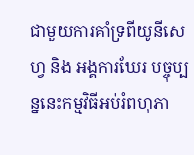ជាមួយការគាំទ្រពីយូនីសេហ្វ និង អង្គការឃែរ បច្ចុប្បន្ននេះកម្មវិធីអប់រំពហុភា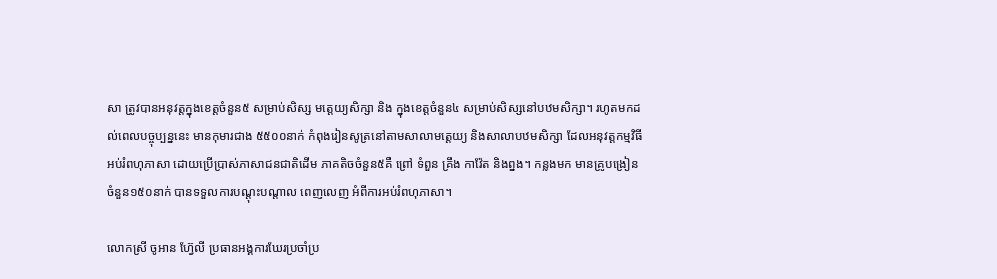សា ត្រូវបានអនុវត្តក្នុងខេត្តចំនួន៥ សម្រាប់សិស្ស មត្តេយ្យសិក្សា និង ក្នុងខេត្តចំនួន៤ សម្រាប់សិស្សនៅបឋមសិក្សា។ រហូតមកដល់ពេលបច្ចុប្បន្ននេះ មានកុមារជាង ៥៥០០នាក់ កំពុងរៀនសូត្រនៅតាមសាលាមត្តេយ្យ និងសាលាបឋមសិក្សា ដែលអនុវត្តកម្មវិធីអប់រំពហុភាសា ដោយប្រើប្រាស់ភាសាជនជាតិដើម ភាគតិចចំនួន៥គឺ ព្រៅ ទំពួន គ្រឹង កាវ៉ែត និងព្នង។ កន្លងមក មានគ្រូបង្រៀនចំនួន១៥០នាក់ បានទទួលការបណ្តុះបណ្តាល ពេញលេញ អំពីការអប់រំពហុភាសា។

លោកស្រី ចូអាន ហ៊ែ្វលី ប្រធានអង្គការឃែរប្រចាំប្រ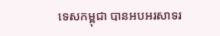ទេសកម្ពុជា បានអបអរសាទរ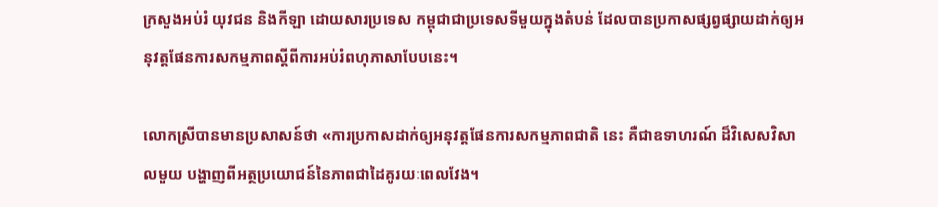ក្រសួងអប់រំ យុវជន និងកីឡា ដោយសារប្រទេស កម្ពុជាជាប្រទេសទីមួយក្នុងតំបន់ ដែលបានប្រកាសផ្សព្វផ្សាយដាក់ឲ្យអនុវត្តផែនការសកម្មភាពស្តីពីការអប់រំពហុភាសាបែបនេះ។

លោកស្រីបានមានប្រសាសន៍ថា «ការប្រកាសដាក់ឲ្យអនុវត្តផែនការសកម្មភាពជាតិ នេះ គឺជាឧទាហរណ៍ ដ៏វិសេសវិសាលមួយ បង្ហាញពីអត្ថប្រយោជន៍នៃភាពជាដៃគូរយៈពេលវែង។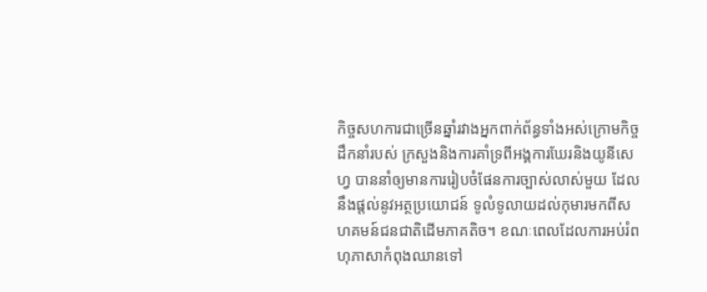កិច្ចសហការជាច្រើនឆ្នាំរវាងអ្នកពាក់ព័ន្ធទាំងអស់ក្រោមកិច្ចដឹកនាំរបស់ ក្រសួងនិងការគាំទ្រពីអង្គការឃែរនិងយូនីសេហ្វ បាននាំឲ្យមានការរៀបចំផែនការច្បាស់លាស់មួយ ដែលនឹងផ្តល់នូវអត្ថប្រយោជន៍ ទូលំទូលាយដល់កុមារមកពីសហគមន៍ជនជាតិដើមភាគតិច។ ខណៈពេលដែលការអប់រំពហុភាសាកំពុងឈានទៅ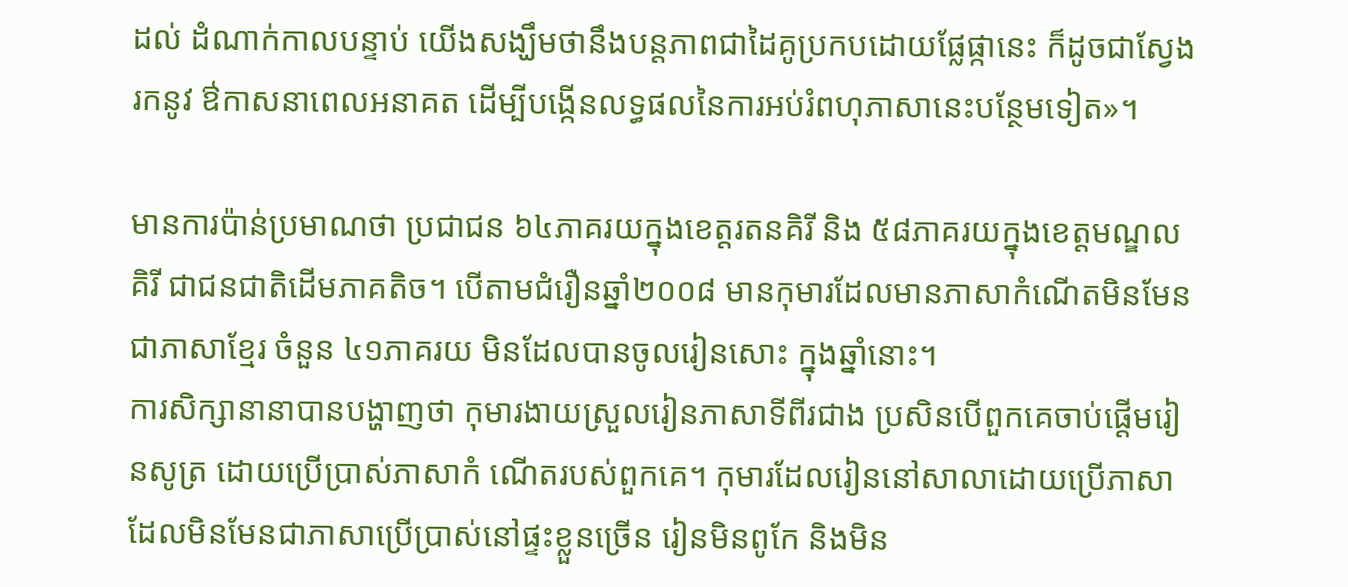ដល់ ដំណាក់កាលបន្ទាប់ យើងសង្ឃឹមថានឹងបន្តភាពជាដៃគូប្រកបដោយផ្លែផ្កានេះ ក៏ដូចជាស្វែងរកនូវ ឳកាសនាពេលអនាគត ដើម្បីបង្កើនលទ្ធផលនៃការអប់រំពហុភាសានេះបន្ថែមទៀត»។

មានការប៉ាន់ប្រមាណថា ប្រជាជន ៦៤ភាគរយក្នុងខេត្តរតនគិរី និង ៥៨ភាគរយក្នុងខេត្តមណ្ឌលគិរី ជាជនជាតិដើមភាគតិច។ បើតាមជំរឿនឆ្នាំ២០០៨ មានកុមារដែលមានភាសាកំណើតមិនមែនជាភាសាខ្មែរ ចំនួន ៤១ភាគរយ មិនដែលបានចូលរៀនសោះ ក្នុងឆ្នាំនោះ។
ការសិក្សានានាបានបង្ហាញថា កុមារងាយស្រួលរៀនភាសាទីពីរជាង ប្រសិនបើពួកគេចាប់ផ្តើមរៀនសូត្រ ដោយប្រើប្រាស់ភាសាកំ ណើតរបស់ពួកគេ។ កុមារដែលរៀននៅសាលាដោយប្រើភាសា ដែលមិនមែនជាភាសាប្រើប្រាស់នៅផ្ទះខ្លួនច្រើន រៀនមិនពូកែ និងមិន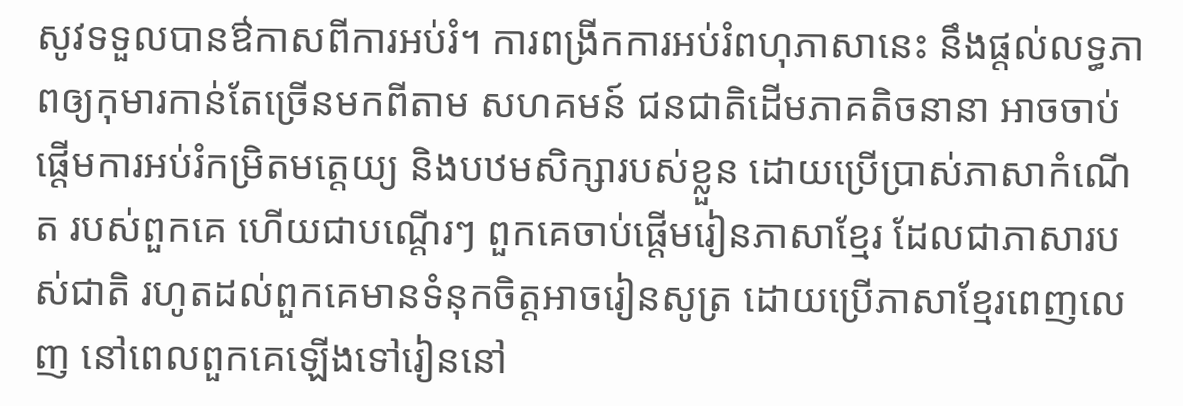សូវទទួលបានឳកាសពីការអប់រំ។ ការពង្រីកការអប់រំពហុភាសានេះ នឹងផ្តល់លទ្ធភាពឲ្យកុមារកាន់តែច្រើនមកពីតាម សហគមន៍ ជនជាតិដើមភាគតិចនានា អាចចាប់ផ្តើមការអប់រំកម្រិតមត្តេយ្យ និងបឋមសិក្សារបស់ខ្លួន ដោយប្រើប្រាស់ភាសាកំណើត របស់ពួកគេ ហើយជាបណ្តើរៗ ពួកគេចាប់ផ្តើមរៀនភាសាខ្មែរ ដែលជាភាសារបស់ជាតិ រហូតដល់ពួកគេមានទំនុកចិត្តអាចរៀនសូត្រ ដោយប្រើភាសាខ្មែរពេញលេញ នៅពេលពួកគេឡើងទៅរៀននៅ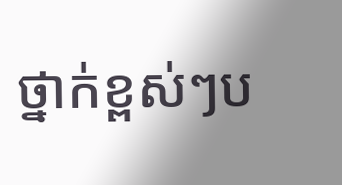ថ្នាក់ខ្ពស់ៗប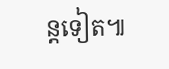ន្តទៀត៕